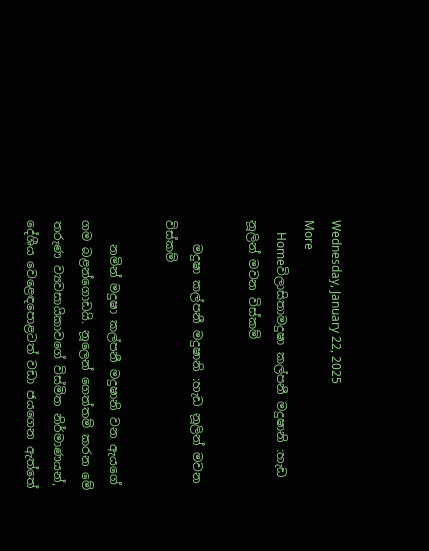Wednesday, January 22, 2025
More
    Homeවිලාසිතාමදුෂා කල්පනී මදුෂානි :හැඩ නූලින් මවන විස්කම්

    මදුෂා කල්පනී මදුෂානි :හැඩ නූලින් මවන විස්කම්

    නමින් මදුෂා කල්පනී මදුෂානි වන ඇයගේ ගම බළන්ගොඩයි. නූලෙන් ගෙත්තම් කරන මේ තරුණ ව්‍යවසායිකාවගේ විස්මිත නිර්මාණයන්, දේශීය වෙළෙඳපොළටත් වඩා ජයගෙන ඇත්තේ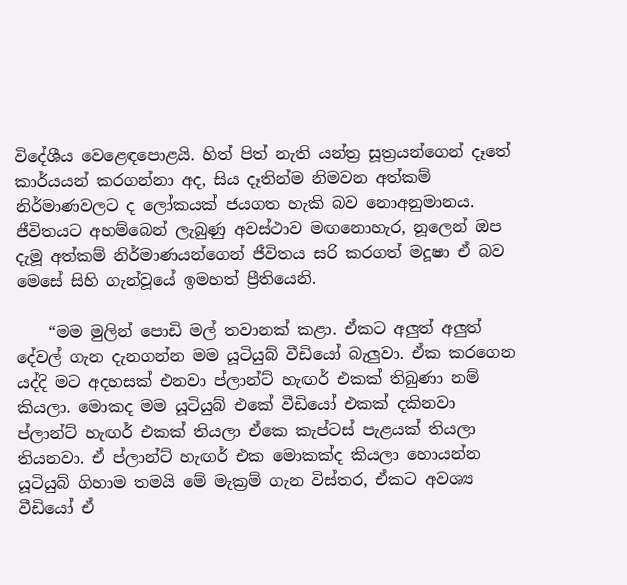විදේශීය වෙළෙඳපොළයි. හිත් පිත් නැති යන්ත්‍ර සූත්‍රයන්ගෙන් දෑතේ කාර්යයන් කරගන්නා අද, සිය දෑතින්ම නිමවන අත්කම් නිර්මාණවලට ද ලෝකයක් ජයගත හැකි බව නොඅනුමානය. ජීවිතයට අහම්බෙන් ලැබුණු අවස්ථාව මඟනොහැර, නූලෙන් ඔප දැමූ අත්කම් නිර්මාණයන්ගෙන් ජීවිතය සරි කරගත් මදූෂා ඒ බව මෙසේ සිහි ගැන්වූයේ ඉමහත් ප්‍රීතියෙනි.

    “මම මුලින් පොඩි මල් තවානක් කළා. ඒකට අලුත් අලුත් දේවල් ගැන දැනගන්න මම යූටියුබ් වීඩියෝ බැලුවා. ඒක කරගෙන යද්දි මට අදහසක් එනවා ප්ලාන්ට් හැඟර් එකක් තිබුණා නම් කියලා. මොකද මම යූටියුබ් එකේ වීඩියෝ එකක් දකිනවා ප්ලාන්ට් හැඟර් එකක් තියලා ඒකෙ කැප්ටස් පැළයක් තියලා තියනවා. ඒ ප්ලාන්ට් හැඟර් එක මොකක්ද කියලා හොයන්න යූටියුබ් ගිහාම තමයි මේ මැක්‍රම් ගැන විස්තර, ඒකට අවශ්‍ය වීඩියෝ ඒ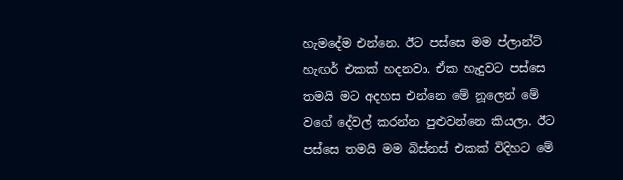හැමදේම එන්නෙ. ඊට පස්සෙ මම ප්ලාන්ට් හැඟර් එකක් හදනවා. ඒක හැදුවට පස්සෙ තමයි මට අදහස එන්නෙ මේ නූලෙන් මේ වගේ දේවල් කරන්න පුළුවන්නෙ කියලා. ඊට පස්සෙ තමයි මම බිස්නස් එකක් විදිහට මේ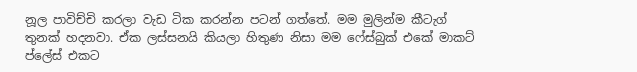නූල පාවිච්චි කරලා වැඩ ටික කරන්න පටන් ගත්තේ. මම මුලින්ම කීටැග් තුනක් හදනවා. ඒක ලස්සනයි කියලා හිතුණ නිසා මම ෆේස්බුක් එකේ මාකට් ප්ලේස් එකට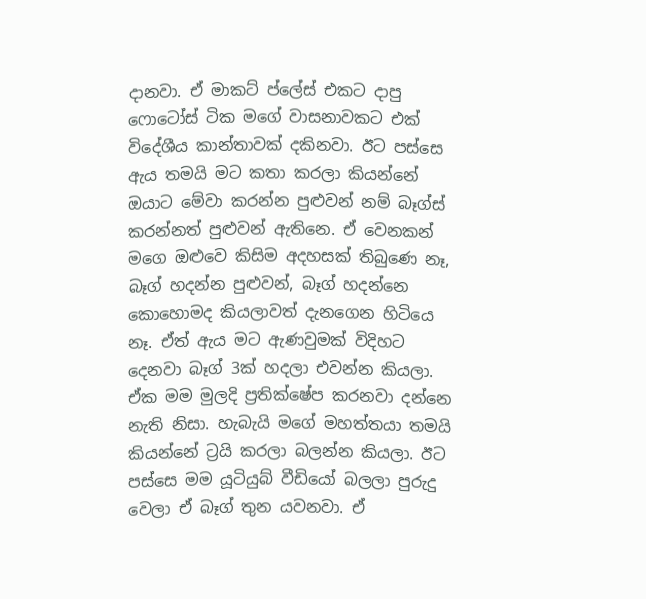දානවා. ඒ මාකට් ප්ලේස් එකට දාපු ෆොටෝස් ටික මගේ වාසනාවකට එක් විදේශීය කාන්තාවක් දකිනවා. ඊට පස්සෙ ඇය තමයි මට කතා කරලා කියන්නේ ඔයාට මේවා කරන්න පුළුවන් නම් බෑග්ස් කරන්නත් පුළුවන් ඇතිනෙ. ඒ වෙනකන් මගෙ ඔළුවෙ කිසිම අදහසක් තිබුණෙ නෑ, බෑග් හදන්න පුළුවන්, බෑග් හදන්නෙ කොහොමද කියලාවත් දැනගෙන හිටියෙ නෑ. ඒත් ඇය මට ඇණවුමක් විදිහට දෙනවා බෑග් 3ක් හදලා එවන්න කියලා. ඒක මම මුලදි ප්‍රතික්ෂේප කරනවා දන්නෙ නැති නිසා. හැබැයි මගේ මහත්තයා තමයි කියන්නේ ට්‍රයි කරලා බලන්න කියලා. ඊට පස්සෙ මම යූටියුබ් වීඩියෝ බලලා පුරුදු වෙලා ඒ බෑග් තුන යවනවා. ඒ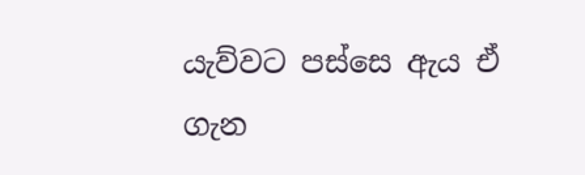යැව්වට පස්සෙ ඇය ඒ ගැන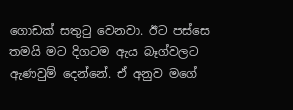ගොඩක් සතුටු වෙනවා. ඊට පස්සෙ තමයි මට දිගටම ඇය බෑග්වලට ඇණවුම් දෙන්නේ. ඒ අනුව මගේ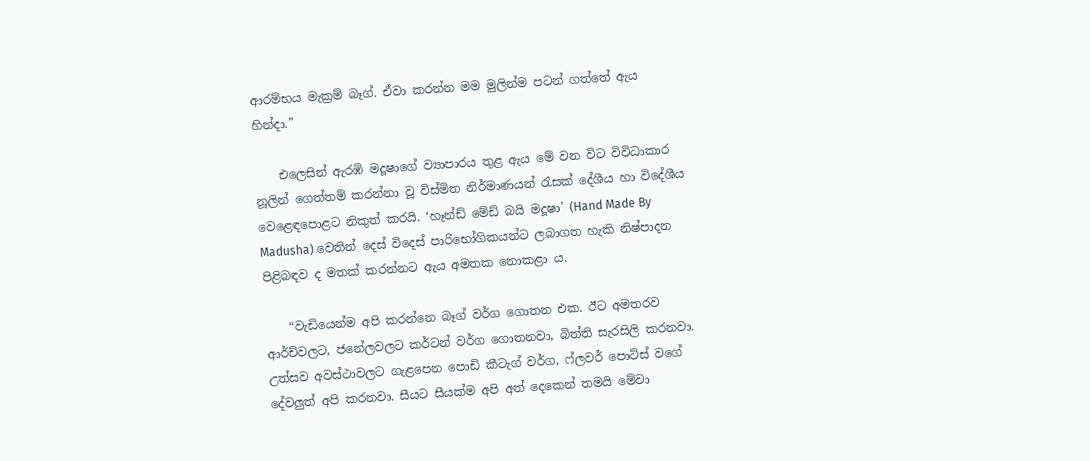ආරම්භය මැක්‍රම් බෑග්. ඒවා කරන්න මම මුලින්ම පටන් ගත්තේ ඇය හින්දා.”

    එලෙසින් ඇරඹි මදූෂාගේ ව්‍යාපාරය තුළ ඇය මේ වන විට විවිධාකාර නූලින් ගෙත්තම් කරන්නා වූ විස්මිත නිර්මාණයන් රැසක් දේශීය හා විදේශීය වෙළෙඳපොළට නිකුත් කරයි. ‘හෑන්ඩ් මේඩ් බයි මදූෂා’ (Hand Made By Madusha) වෙතින් දෙස් විදෙස් පාරිභෝගිකයන්ට ලබාගත හැකි නිෂ්පාදන පිළිබඳව ද මතක් කරන්නට ඇය අමතක නොකළා ය.

    “වැඩියෙන්ම අපි කරන්නෙ බෑග් වර්ග ගොතන එක. ඊට අමතරව ආර්ච්වලට, ජනේලවලට කර්ටන් වර්ග ගොතනවා, බිත්ති සැරසිලි කරනවා. උත්සව අවස්ථාවලට ගැළපෙන පොඩි කීටැග් වර්ග, ෆ්ලවර් පොට්ස් වගේ දේවලුත් අපි කරනවා. සීයට සීයක්ම අපි අත් දෙකෙන් තමයි මේවා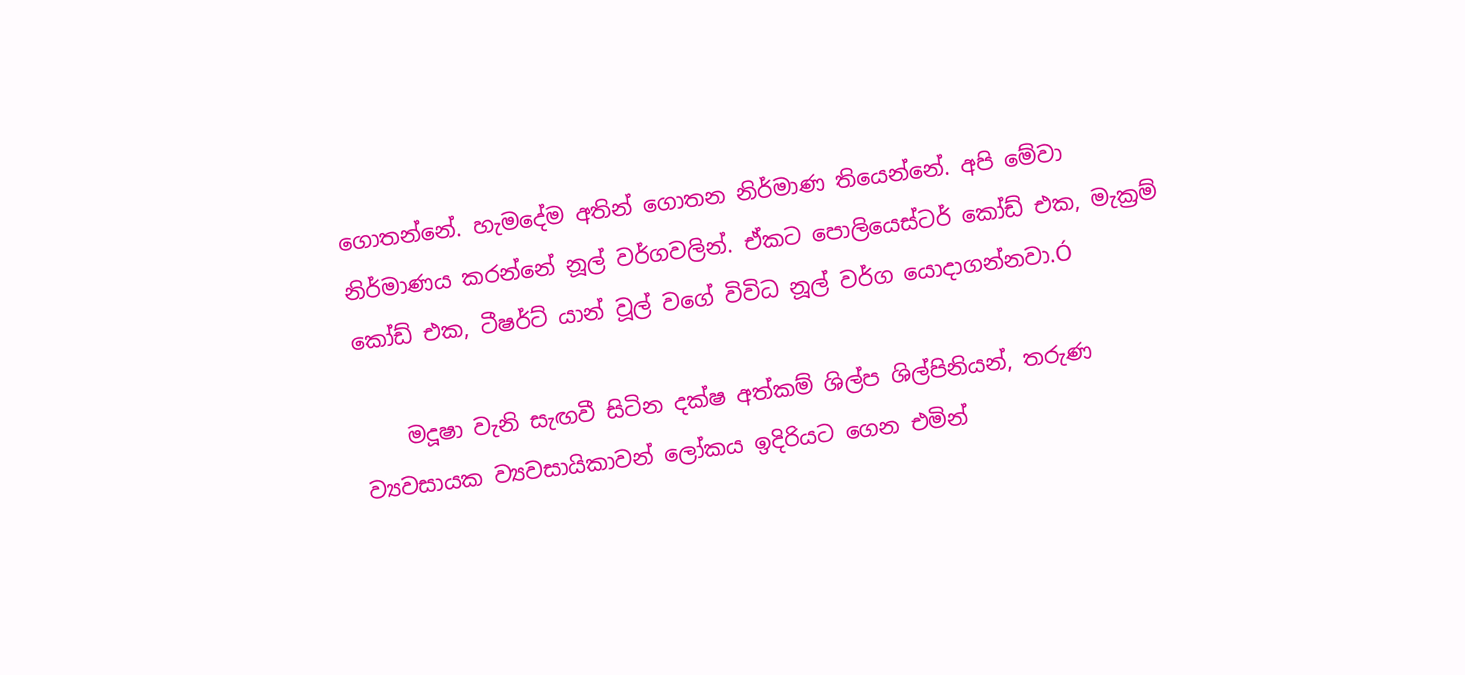ගොතන්නේ. හැමදේම අතින් ගොතන නිර්මාණ තියෙන්නේ. අපි මේවා නිර්මාණය කරන්නේ නූල් වර්ගවලින්. ඒකට පොලියෙස්ටර් කෝඩ් එක, මැක්‍රම් කෝඩ් එක, ටීෂර්ට් යාන් වූල් වගේ විවිධ නූල් වර්ග යොදාගන්නවා.Ó

    මදූෂා වැනි සැඟවී සිටින දක්ෂ අත්කම් ශිල්ප ශිල්පිනියන්, තරුණ ව්‍යවසායක ව්‍යවසායිකාවන් ලෝකය ඉදිරියට ගෙන එමින්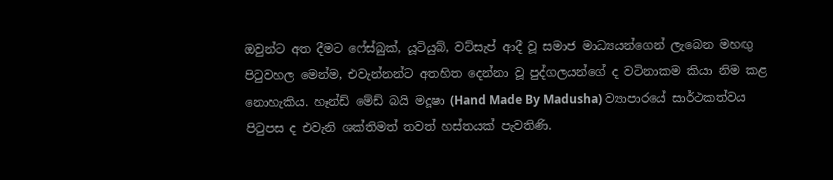ඔවුන්ට අත දීමට ‌ෆේස්බුක්, යූටියුබ්, වට්සැප් ආදී වූ සමාජ මාධ්‍යයන්ගෙන් ලැබෙන මහඟු පිටුවහල මෙන්ම, එවැන්නන්ට අතහිත දෙන්නා වූ පුද්ගලයන්ගේ ද වටිනාකම කියා නිම කළ නොහැකිය. හෑන්ඩ් මේඩ් බයි මදූෂා (Hand Made By Madusha) ව්‍යාපාරයේ සාර්ථකත්වය පිටුපස ද එවැනි ශක්තිමත් තවත් හස්තයක් පැවතිණි.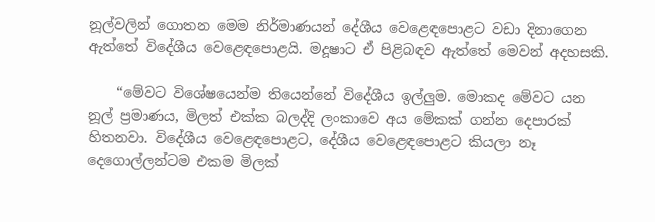නූල්වලින් ගොතන මෙම නිර්මාණයන් දේශීය වෙළෙඳපොළට වඩා දිනාගෙන ඇත්තේ විදේශීය වෙළෙඳපොළයි. මදූෂාට ඒ පිළිබඳව ඇත්තේ මෙවන් අදහසකි.

    “මේවට විශේෂයෙන්ම තියෙන්නේ විදේශීය ඉල්ලුම. මොකද මේවට යන නූල් ප්‍රමාණය, මිලත් එක්ක බලද්දි ලංකාවෙ අය මේකක් ගන්න දෙපාරක් හිතනවා. විදේශීය වෙළෙඳපොළට, දේශීය වෙළෙඳපොළට කියලා නෑ දෙගොල්ලන්ටම එකම මිලක්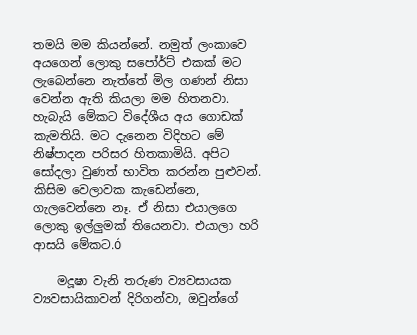තමයි මම කියන්නේ. නමුත් ලංකාවෙ අයගෙන් ලොකු සපෝර්ට් එකක් මට ලැබෙන්නෙ නැත්තේ මිල ගණන් නිසා වෙන්න ඇති කියලා මම හිතනවා. හැබැයි මේකට විදේශීය අය ගොඩක් කැමතියි. මට දැනෙන විදිහට මේ නිෂ්පාදන පරිසර හිතකාමියි. අපිට සෝදලා වුණත් භාවිත කරන්න පුළුවන්. කිසිම වෙලාවක කැඩෙන්නෙ, ගැලවෙන්නෙ නෑ. ඒ නිසා එයාලගෙ ලොකු ඉල්ලුමක් තියෙනවා. එයාලා හරි ආසයි මේකට.Ó

    මදූෂා වැනි තරුණ ව්‍යවසායක ව්‍යවසායිකාවන් දිරිගන්වා, ඔවුන්ගේ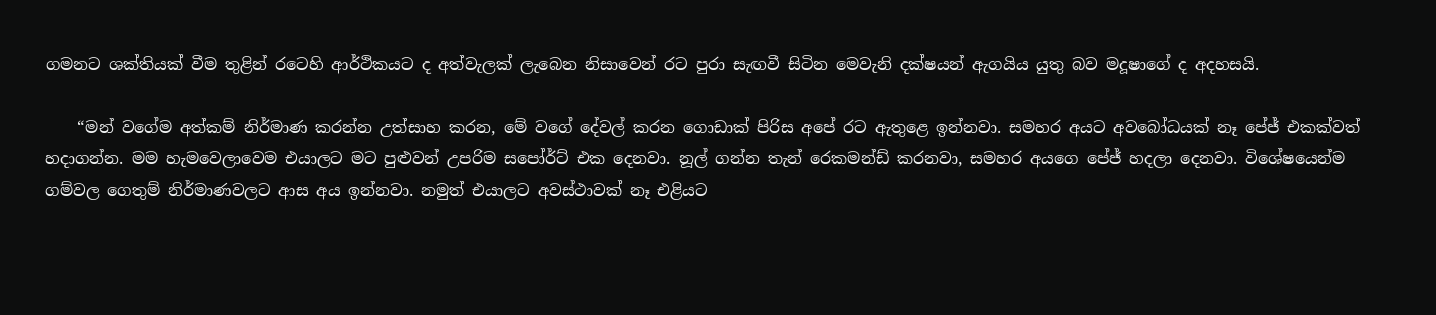ගමනට ශක්තියක් වීම තුළින් රටෙහි ආර්ථිකයට ද අත්වැලක් ලැබෙන නිසාවෙන් රට පුරා සැඟවී සිටින මෙවැනි දක්ෂයන් ඇගයිය යුතු බව මදූෂාගේ ද අදහසයි.

    “මන් වගේම අත්කම් නිර්මාණ කරන්න උත්සාහ කරන, මේ වගේ දේවල් කරන ගොඩාක් පිරිස අපේ රට ඇතුළෙ ඉන්නවා. සමහර අයට අවබෝධයක් නෑ පේජ් එකක්වත් හදාගන්න. මම හැමවෙලාවෙම එයාලට මට පුළුවන් උපරිම සපෝර්ට් එක දෙනවා. නූල් ගන්න තැන් රෙකමන්ඩ් කරනවා, සමහර අයගෙ පේජ් හදලා දෙනවා. විශේෂයෙන්ම ගම්වල ගෙතුම් නිර්මාණවලට ආස අය ඉන්නවා. නමුත් එයාලට අවස්ථාවක් නෑ එළියට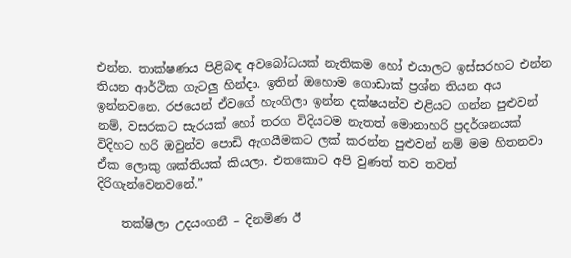එන්න. තාක්ෂණය පිළිබඳ අවබෝධයක් නැතිකම හෝ එයාලට ඉස්සරහට එන්න තියන ආර්ථික ගැටලු හින්දා. ඉතින් ඔහොම ගොඩාක් ප්‍රශ්න තියන අය ඉන්නවනෙ. රජයෙන් ඒවගේ හැංගිලා ඉන්න දක්ෂයන්ව එළියට ගන්න පුළුවන් නම්, වසරකට සැරයක් හෝ තරග විදියටම නැතත් මොනාහරි ප්‍රදර්ශනයක් විදිහට හරි ඔවුන්ව පොඩි ඇගයීමකට ලක් කරන්න පුළුවන් නම් මම හිතනවා ඒක ලොකු ශක්තියක් කියලා. එතකොට අපි වුණත් තව තවත් දිරිගැන්වෙනවනේ.”

    තක්ෂිලා උදයංගනී – දිනමිණ ඊ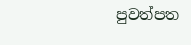පුවත්පත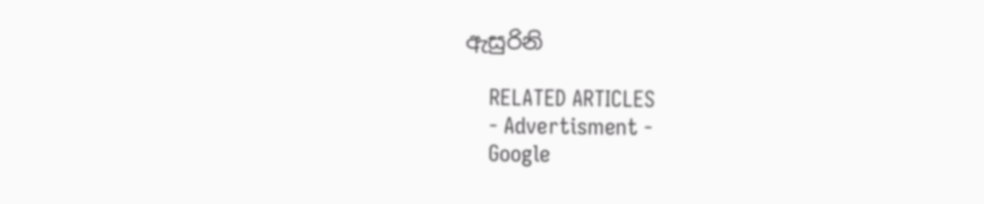ඇසුරිනි

    RELATED ARTICLES
    - Advertisment -
    Google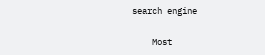search engine

    Most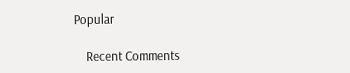Popular

    Recent Comments